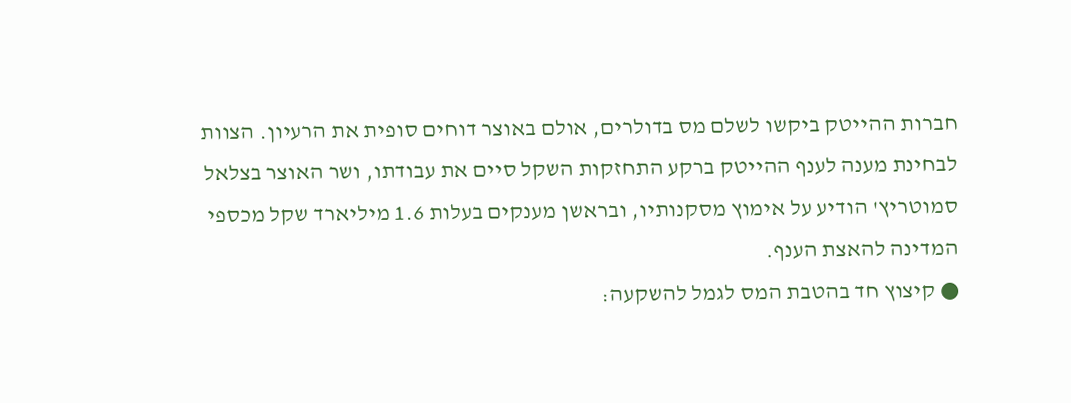חברות ההייטק ביקשו לשלם מס בדולרים, אולם באוצר דוחים סופית את הרעיון. הצוות לבחינת מענה לענף ההייטק ברקע התחזקות השקל סיים את עבודתו, ושר האוצר בצלאל סמוטריץ' הודיע על אימוץ מסקנותיו, ובראשן מענקים בעלות 1.6 מיליארד שקל מכספי המדינה להאצת הענף.
● קיצוץ חד בהטבת המס לגמל להשקעה: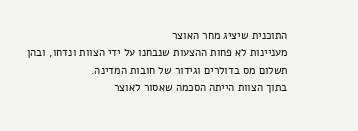התוכנית שיציג מחר האוצר
מעניינות לא פחות ההצעות שנבחנו על ידי הצוות ונדחו, ובהן תשלום מס בדולרים וגידור של חובות המדינה.
בתוך הצוות הייתה הסכמה שאסור לאוצר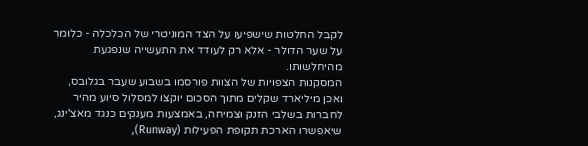לקבל החלטות שישפיעו על הצד המוניטרי של הכלכלה - כלומר על שער הדולר - אלא רק לעודד את התעשייה שנפגעת מהיחלשותו.
המסקנות הצפויות של הצוות פורסמו בשבוע שעבר בגלובס, ואכן מיליארד שקלים מתוך הסכום יוקצו למסלול סיוע מהיר לחברות בשלבי הזנק וצמיחה, באמצעות מענקים כנגד מאצ'ינג, שיאפשרו הארכת תקופת הפעילות (Runway),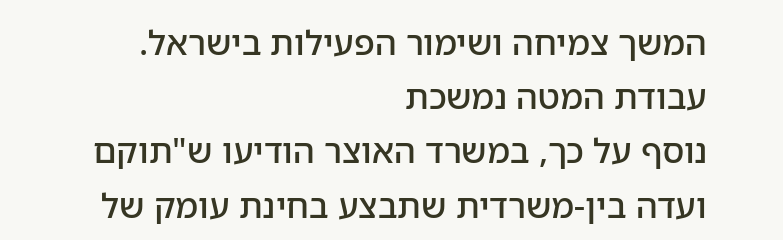המשך צמיחה ושימור הפעילות בישראל.
עבודת המטה נמשכת
נוסף על כך, במשרד האוצר הודיעו ש"תוקם ועדה בין-משרדית שתבצע בחינת עומק של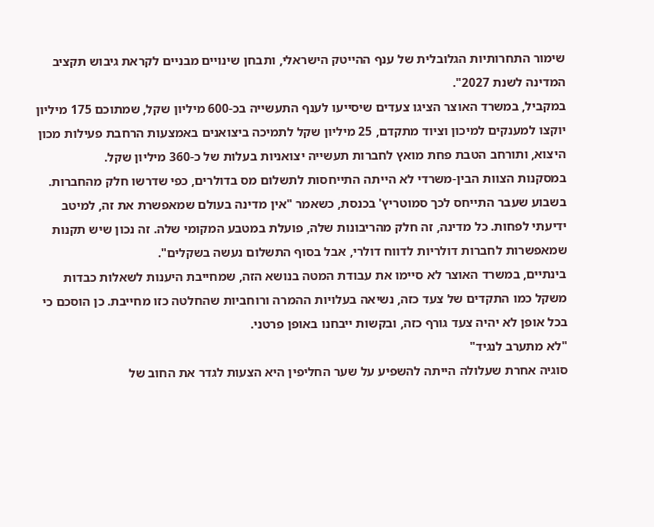שימור התחרותיות הגלובלית של ענף ההייטק הישראלי, ותבחן שינויים מבניים לקראת גיבוש תקציב המדינה לשנת 2027".
במקביל, במשרד האוצר הציגו צעדים שיסייעו לענף התעשייה בכ-600 מיליון שקל, שמתוכם 175 מיליון יוקצו למענקים למיכון וציוד מתקדם, 25 מיליון שקל לתמיכה ביצואנים באמצעות הרחבת פעילות מכון היצוא, ותורחב הטבת פחת מואץ לחברות תעשייה יצואניות בעלות של כ-360 מיליון שקל.
במסקנות הצוות הבין-משרדי לא הייתה התייחסות לתשלום מס בדולרים, כפי שדרשו חלק מהחברות. בשבוע שעבר התייחס לכך סמוטריץ' בכנסת, כשאמר "אין מדינה בעולם שמאפשרת את זה, למיטב ידיעתי לפחות. כל מדינה, זה חלק מהריבונות שלה, פועלת במטבע המקומי שלה. זה נכון שיש תקנות שמאפשרות לחברות דולריות לדווח דולרי, אבל בסוף התשלום נעשה בשקלים".
בינתיים, במשרד האוצר לא סיימו את עבודת המטה בנושא הזה, שמחייבת היענות לשאלות כבדות משקל כמו התקדים של צעד כזה, נשיאה בעלויות ההמרה ורוחביות שהחלטה כזו מחייבת. כן הוסכם כי בכל אופן לא יהיה צעד גורף כזה, ובקשות ייבחנו באופן פרטני.
"לא מתערב לנגיד"
סוגיה אחרת שעלולה הייתה להשפיע על שער החליפין היא הצעות לגדר את החוב של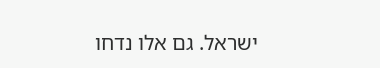ישראל. גם אלו נדחו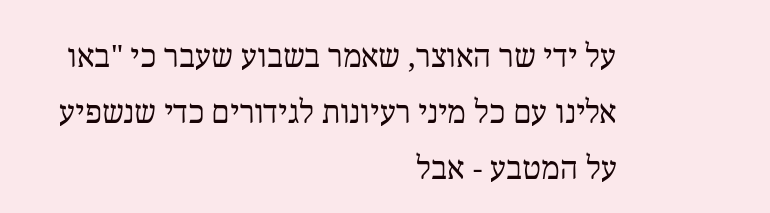על ידי שר האוצר, שאמר בשבוע שעבר כי "באו אלינו עם כל מיני רעיונות לגידורים כדי שנשפיע על המטבע - אבל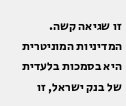זו שגיאה קשה. המדיניות המוניטרית היא בסמכות בלעדית של בנק ישראל, זו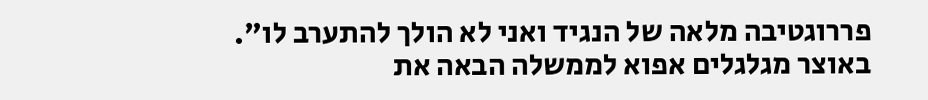פררוגטיבה מלאה של הנגיד ואני לא הולך להתערב לו".
באוצר מגלגלים אפוא לממשלה הבאה את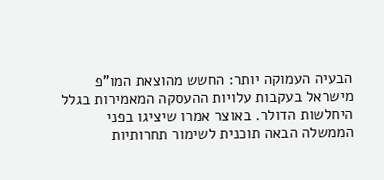הבעיה העמוקה יותר: החשש מהוצאת המו"פ מישראל בעקבות עלויות ההעסקה המאמירות בגלל היחלשות הדולר. באוצר אמרו שיציגו בפני הממשלה הבאה תוכנית לשימור תחרותיות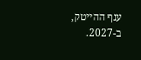ענף ההייטק, ב-2027.